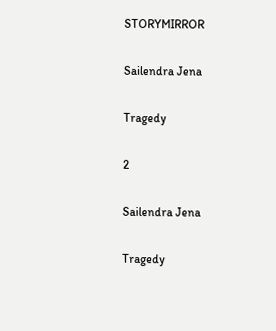STORYMIRROR

Sailendra Jena

Tragedy

2

Sailendra Jena

Tragedy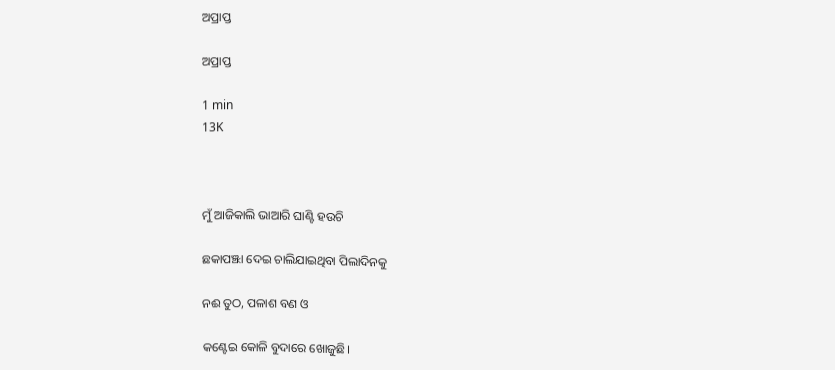ଅପ୍ରାପ୍ତ

ଅପ୍ରାପ୍ତ

1 min
13K



ମୁଁ ଆଜିକାଲି ଭାଆରି ଘାଣ୍ଟି ହଉଚି

ଛକାପଞ୍ଝା ଦେଇ ଚାଲିଯାଇଥିବା ପିଲାଦିନକୁ

ନଈ ତୁଠ, ପଳାଶ ବଣ ଓ

କଣ୍ଟେଇ କୋଳି ବୁଦାରେ ଖୋଜୁଛି।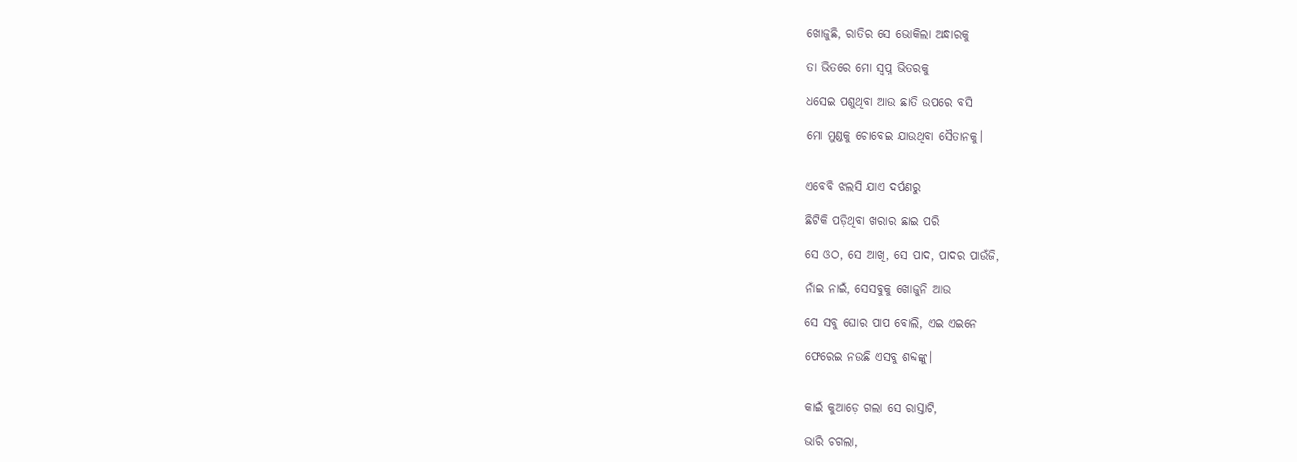ଖୋଜୁଛି, ରାତିର ସେ ଭୋକିଲା ଅନ୍ଧାରକୁ

ତା ଭିତରେ ମୋ ସ୍ବପ୍ନ ଭିତରକୁ

ଧସେଇ ପଶୁଥିବା ଆଉ ଛାତି ଉପରେ ବସି

ମୋ ମୁଣ୍ଡକୁ ଚୋବେଇ ଯାଉଥିବା ସୈତାନକୁ।


ଏବେବି ଝଲସି ଯାଏ ଦର୍ପଣରୁ

ଛିଟିକି ପଡ଼ିଥିବା ଖରାର ଛାଇ ପରି

ସେ ଓଠ, ସେ ଆଖି, ସେ ପାଦ, ପାଦର ପାଉଁଜି,

ନାଁଇ ନାଇଁ, ସେସବୁକୁ ଖୋଜୁନି ଆଉ

ସେ ସବୁ ଘୋର ପାପ ବୋଲି, ଏଇ ଏଇନେ

ଫେରେଇ ନଉଛି ଏସବୁ ଶବ୍ଦଙ୍କୁ।


କାଇଁ କୁଆଡ଼େ ଗଲା ସେ ରାସ୍ତାଟି,

ଭାରି ଚଗଲା,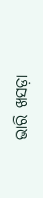ଭାରି ଖସଡ଼ା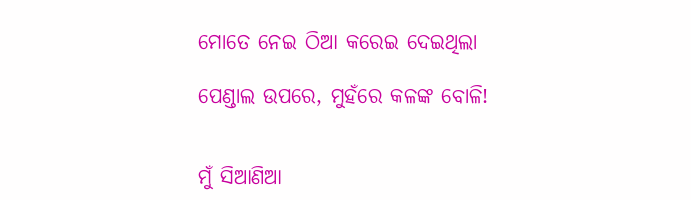ମୋତେ ନେଇ ଠିଆ କରେଇ ଦେଇଥିଲା

ପେଣ୍ଡାଲ ଉପରେ, ମୁହଁରେ କଳଙ୍କ ବୋଳି!


ମୁଁ ସିଆଣିଆ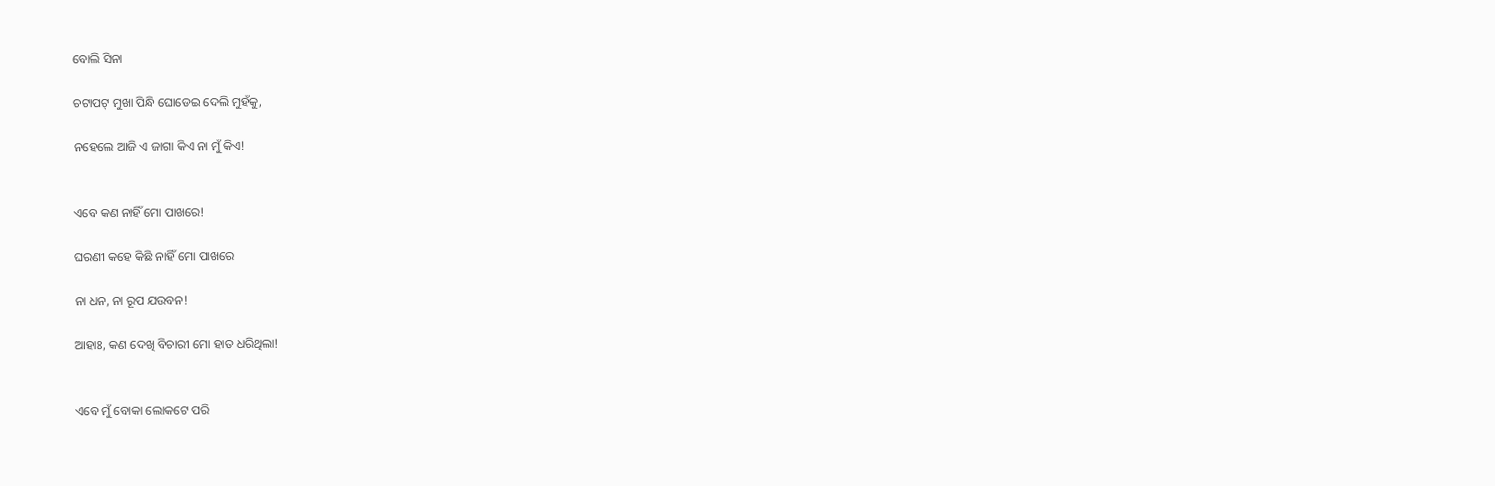ବୋଲି ସିନା

ଚଟାପଟ୍ ମୁଖା ପିନ୍ଧି ଘୋଡେଇ ଦେଲି ମୁହଁକୁ,

ନହେଲେ ଆଜି ଏ ଜାଗା କିଏ ନା ମୁଁ କିଏ!


ଏବେ କଣ ନାହିଁ ମୋ ପାଖରେ!

ଘରଣୀ କହେ କିଛି ନାହିଁ ମୋ ପାଖରେ

ନା ଧନ, ନା ରୂପ ଯଉବନ!

ଆହାଃ, କଣ ଦେଖି ବିଚାରୀ ମୋ ହାତ ଧରିଥିଲା!


ଏବେ ମୁଁ ବୋକା ଲୋକଟେ ପରି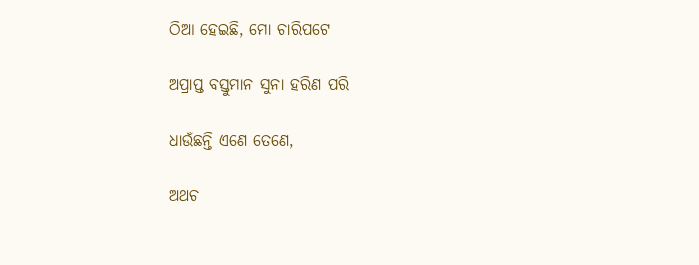ଠିଆ ହେଇଛି, ମୋ ଚାରିପଟେ

ଅପ୍ରାପ୍ତ ବସ୍ତୁମାନ ସୁନା ହରିଣ ପରି

ଧାଉଁଛନ୍ତି ଏଣେ ତେଣେ,

ଅଥଚ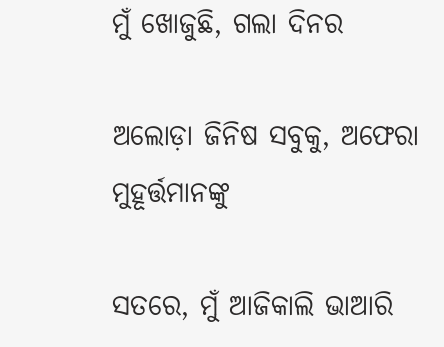ମୁଁ ଖୋଜୁଛି, ଗଲା ଦିନର

ଅଲୋଡ଼ା ଜିନିଷ ସବୁକୁ, ଅଫେରା ମୁହୂର୍ତ୍ତମାନଙ୍କୁ

ସତରେ, ମୁଁ ଆଜିକାଲି ଭାଆରି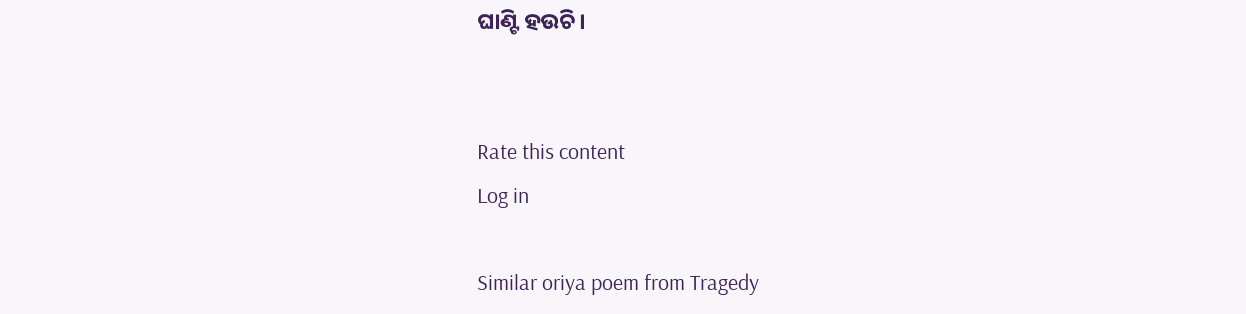ଘାଣ୍ଟି ହଉଚି।


Rate this content
Log in

Similar oriya poem from Tragedy